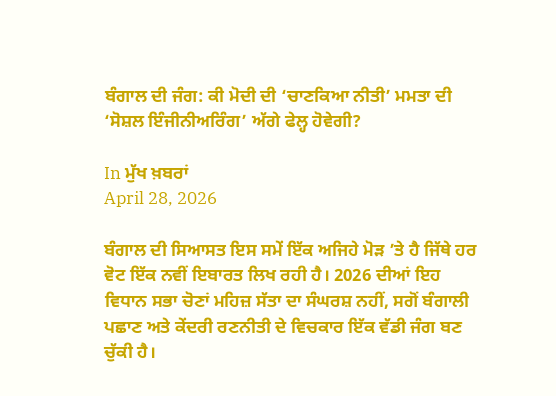ਬੰਗਾਲ ਦੀ ਜੰਗ: ਕੀ ਮੋਦੀ ਦੀ ‘ਚਾਣਕਿਆ ਨੀਤੀ’ ਮਮਤਾ ਦੀ ‘ਸੋਸ਼ਲ ਇੰਜੀਨੀਅਰਿੰਗ’ ਅੱਗੇ ਫੇਲ੍ਹ ਹੋਵੇਗੀ?

In ਮੁੱਖ ਖ਼ਬਰਾਂ
April 28, 2026

ਬੰਗਾਲ ਦੀ ਸਿਆਸਤ ਇਸ ਸਮੇਂ ਇੱਕ ਅਜਿਹੇ ਮੋੜ ’ਤੇ ਹੈ ਜਿੱਥੇ ਹਰ ਵੋਟ ਇੱਕ ਨਵੀਂ ਇਬਾਰਤ ਲਿਖ ਰਹੀ ਹੈ। 2026 ਦੀਆਂ ਇਹ ਵਿਧਾਨ ਸਭਾ ਚੋਣਾਂ ਮਹਿਜ਼ ਸੱਤਾ ਦਾ ਸੰਘਰਸ਼ ਨਹੀਂ, ਸਗੋਂ ਬੰਗਾਲੀ ਪਛਾਣ ਅਤੇ ਕੇਂਦਰੀ ਰਣਨੀਤੀ ਦੇ ਵਿਚਕਾਰ ਇੱਕ ਵੱਡੀ ਜੰਗ ਬਣ ਚੁੱਕੀ ਹੈ।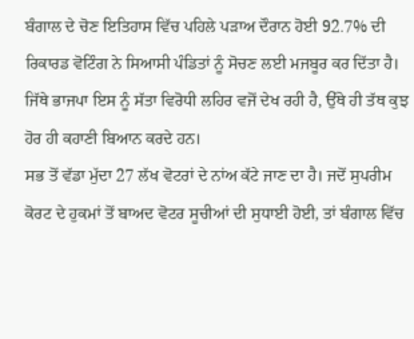ਬੰਗਾਲ ਦੇ ਚੋਣ ਇਤਿਹਾਸ ਵਿੱਚ ਪਹਿਲੇ ਪੜਾਅ ਦੌਰਾਨ ਹੋਈ 92.7% ਦੀ ਰਿਕਾਰਡ ਵੋਟਿੰਗ ਨੇ ਸਿਆਸੀ ਪੰਡਿਤਾਂ ਨੂੰ ਸੋਚਣ ਲਈ ਮਜਬੂਰ ਕਰ ਦਿੱਤਾ ਹੈ। ਜਿੱਥੇ ਭਾਜਪਾ ਇਸ ਨੂੰ ਸੱਤਾ ਵਿਰੋਧੀ ਲਹਿਰ ਵਜੋਂ ਦੇਖ ਰਹੀ ਹੈ, ਉੱਥੇ ਹੀ ਤੱਥ ਕੁਝ ਹੋਰ ਹੀ ਕਹਾਣੀ ਬਿਆਨ ਕਰਦੇ ਹਨ।
ਸਭ ਤੋਂ ਵੱਡਾ ਮੁੱਦਾ 27 ਲੱਖ ਵੋਟਰਾਂ ਦੇ ਨਾਂਅ ਕੱਟੇ ਜਾਣ ਦਾ ਹੈ। ਜਦੋਂ ਸੁਪਰੀਮ ਕੋਰਟ ਦੇ ਹੁਕਮਾਂ ਤੋਂ ਬਾਅਦ ਵੋਟਰ ਸੂਚੀਆਂ ਦੀ ਸੁਧਾਈ ਹੋਈ, ਤਾਂ ਬੰਗਾਲ ਵਿੱਚ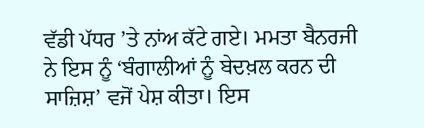ਵੱਡੀ ਪੱਧਰ ’ਤੇ ਨਾਂਅ ਕੱਟੇ ਗਏ। ਮਮਤਾ ਬੈਨਰਜੀ ਨੇ ਇਸ ਨੂੰ ‘ਬੰਗਾਲੀਆਂ ਨੂੰ ਬੇਦਖ਼ਲ ਕਰਨ ਦੀ ਸਾਜ਼ਿਸ਼’ ਵਜੋਂ ਪੇਸ਼ ਕੀਤਾ। ਇਸ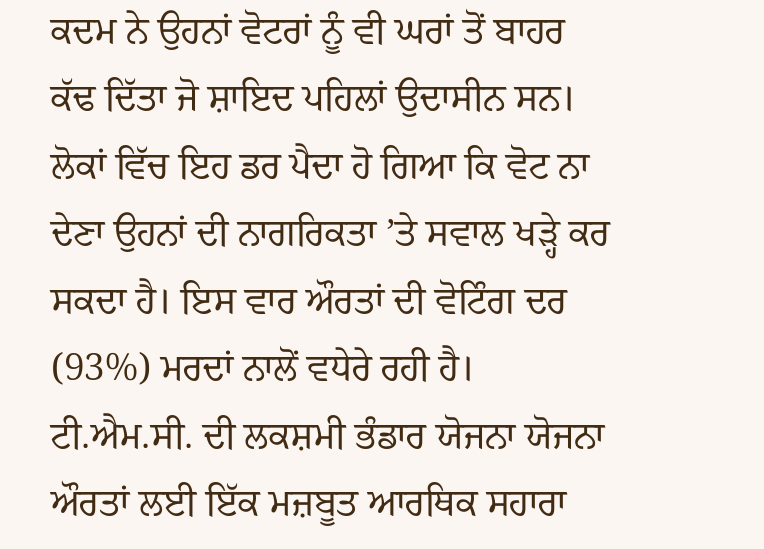ਕਦਮ ਨੇ ਉਹਨਾਂ ਵੋਟਰਾਂ ਨੂੰ ਵੀ ਘਰਾਂ ਤੋਂ ਬਾਹਰ ਕੱਢ ਦਿੱਤਾ ਜੋ ਸ਼ਾਇਦ ਪਹਿਲਾਂ ਉਦਾਸੀਨ ਸਨ। ਲੋਕਾਂ ਵਿੱਚ ਇਹ ਡਰ ਪੈਦਾ ਹੋ ਗਿਆ ਕਿ ਵੋਟ ਨਾ ਦੇਣਾ ਉਹਨਾਂ ਦੀ ਨਾਗਰਿਕਤਾ ’ਤੇ ਸਵਾਲ ਖੜ੍ਹੇ ਕਰ ਸਕਦਾ ਹੈ। ਇਸ ਵਾਰ ਔਰਤਾਂ ਦੀ ਵੋਟਿੰਗ ਦਰ (93%) ਮਰਦਾਂ ਨਾਲੋਂ ਵਧੇਰੇ ਰਹੀ ਹੈ। ਟੀ.ਐਮ.ਸੀ. ਦੀ ਲਕਸ਼ਮੀ ਭੰਡਾਰ ਯੋਜਨਾ ਯੋਜਨਾ ਔਰਤਾਂ ਲਈ ਇੱਕ ਮਜ਼ਬੂਤ ਆਰਥਿਕ ਸਹਾਰਾ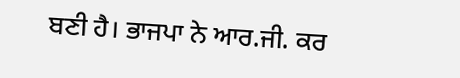ਬਣੀ ਹੈ। ਭਾਜਪਾ ਨੇ ਆਰ.ਜੀ. ਕਰ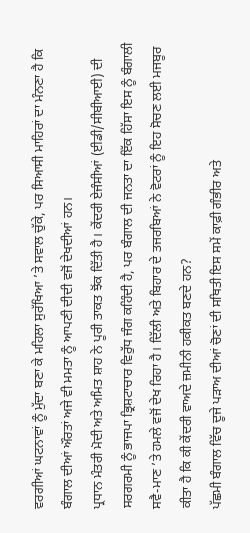ਵਰਗੀਆਂ ਘਟਨਾਵਾਂ ਨੂੰ ਮੁੱਦਾ ਬਣਾ ਕੇ ਮਹਿਲਾ ਸੁਰੱਖਿਆ ’ਤੇ ਸਵਾਲ ਚੁੱਕੇ, ਪਰ ਸਿਆਸੀ ਮਾਹਿਰਾਂ ਦਾ ਮੰਨਣਾ ਹੈ ਕਿ ਬੰਗਾਲ ਦੀਆਂ ਔਰਤਾਂ ਅਜੇ ਵੀ ਮਮਤਾ ਨੂੰ ਆਪਣੀ ਦੀਦੀ ਵਜੋਂ ਦੇਖਦੀਆਂ ਹਨ।
ਪ੍ਰਧਾਨ ਮੰਤਰੀ ਮੋਦੀ ਅਤੇ ਅਮਿਤ ਸ਼ਾਹ ਨੇ ਪੂਰੀ ਤਾਕਤ ਝੋਂਕ ਦਿੱਤੀ ਹੈ। ਕੇਂਦਰੀ ਏਜੰਸੀਆਂ (ਈਡੀ/ਸੀਬੀਆਈ) ਦੀ ਸਰਗਰਮੀ ਨੂੰ ਭਾਜਪਾ ਭ੍ਰਿਸ਼ਟਾਚਾਰ ਵਿਰੁੱਧ ਜੰਗ ਕਹਿੰਦੀ ਹੈ, ਪਰ ਬੰਗਾਲ ਦੀ ਜਨਤਾ ਦਾ ਇੱਕ ਹਿੱਸਾ ਇਸ ਨੂੰ ਬੰਗਾਲੀ ਸਵੈ-ਮਾਣ ’ਤੇ ਹਮਲੇ ਵਜੋਂ ਦੇਖ ਰਿਹਾ ਹੈ। ਦਿੱਲੀ ਅਤੇ ਬਿਹਾਰ ਦੇ ਤਜਰਬਿਆਂ ਨੇ ਵੋਟਰਾਂ ਨੂੰ ਇਹ ਸੋਚਣ ਲਈ ਮਜਬੂਰ ਕੀਤਾ ਹੈ ਕਿ ਕੀ ਕੇਂਦਰੀ ਵਾਅਦੇ ਜ਼ਮੀਨੀ ਹਕੀਕਤ ਬਣਦੇ ਹਨ?
ਪੱਛਮੀ ਬੰਗਾਲ ਵਿੱਚ ਦੂਜੇ ਪੜਾਅ ਦੀਆਂ ਚੋਣਾਂ ਦੀ ਸਥਿਤੀ ਇਸ ਸਮੇਂ ਕਾਫ਼ੀ ਗੰਭੀਰ ਅਤੇ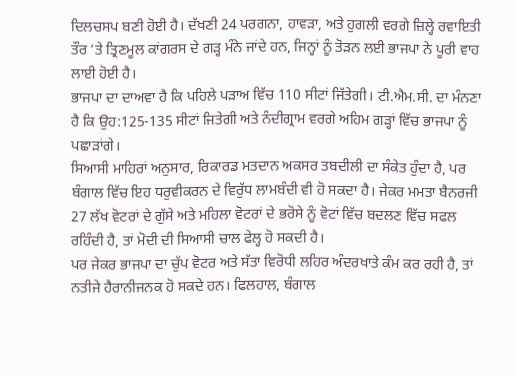ਦਿਲਚਸਪ ਬਣੀ ਹੋਈ ਹੈ। ਦੱਖਣੀ 24 ਪਰਗਨਾ, ਹਾਵੜਾ, ਅਤੇ ਹੁਗਲੀ ਵਰਗੇ ਜ਼ਿਲ੍ਹੇ ਰਵਾਇਤੀ ਤੌਰ ’ਤੇ ਤ੍ਰਿਣਮੂਲ ਕਾਂਗਰਸ ਦੇ ਗੜ੍ਹ ਮੰਨੇ ਜਾਂਦੇ ਹਨ, ਜਿਨ੍ਹਾਂ ਨੂੰ ਤੋੜਨ ਲਈ ਭਾਜਪਾ ਨੇ ਪੂਰੀ ਵਾਹ ਲਾਈ ਹੋਈ ਹੈ।
ਭਾਜਪਾ ਦਾ ਦਾਅਵਾ ਹੈ ਕਿ ਪਹਿਲੇ ਪੜਾਅ ਵਿੱਚ 110 ਸੀਟਾਂ ਜਿੱਤੇਗੀ। ਟੀ.ਐਮ.ਸੀ. ਦਾ ਮੰਨਣਾ ਹੈ ਕਿ ਉਹ:125-135 ਸੀਟਾਂ ਜਿਤੇਗੀ ਅਤੇ ਨੰਦੀਗ੍ਰਾਮ ਵਰਗੇ ਅਹਿਮ ਗੜ੍ਹਾਂ ਵਿੱਚ ਭਾਜਪਾ ਨੂੰ ਪਛਾੜਾਂਗੇ।
ਸਿਆਸੀ ਮਾਹਿਰਾਂ ਅਨੁਸਾਰ, ਰਿਕਾਰਡ ਮਤਦਾਨ ਅਕਸਰ ਤਬਦੀਲੀ ਦਾ ਸੰਕੇਤ ਹੁੰਦਾ ਹੈ, ਪਰ ਬੰਗਾਲ ਵਿੱਚ ਇਹ ਧਰੁਵੀਕਰਨ ਦੇ ਵਿਰੁੱਧ ਲਾਮਬੰਦੀ ਵੀ ਹੋ ਸਕਦਾ ਹੈ। ਜੇਕਰ ਮਮਤਾ ਬੈਨਰਜੀ 27 ਲੱਖ ਵੋਟਰਾਂ ਦੇ ਗੁੱਸੇ ਅਤੇ ਮਹਿਲਾ ਵੋਟਰਾਂ ਦੇ ਭਰੋਸੇ ਨੂੰ ਵੋਟਾਂ ਵਿੱਚ ਬਦਲਣ ਵਿੱਚ ਸਫਲ ਰਹਿੰਦੀ ਹੈ, ਤਾਂ ਮੋਦੀ ਦੀ ਸਿਆਸੀ ਚਾਲ ਫੇਲ੍ਹ ਹੋ ਸਕਦੀ ਹੈ।
ਪਰ ਜੇਕਰ ਭਾਜਪਾ ਦਾ ਚੁੱਪ ਵੋਟਰ ਅਤੇ ਸੱਤਾ ਵਿਰੋਧੀ ਲਹਿਰ ਅੰਦਰਖਾਤੇ ਕੰਮ ਕਰ ਰਹੀ ਹੈ, ਤਾਂ ਨਤੀਜੇ ਹੈਰਾਨੀਜਨਕ ਹੋ ਸਕਦੇ ਹਨ। ਫਿਲਹਾਲ, ਬੰਗਾਲ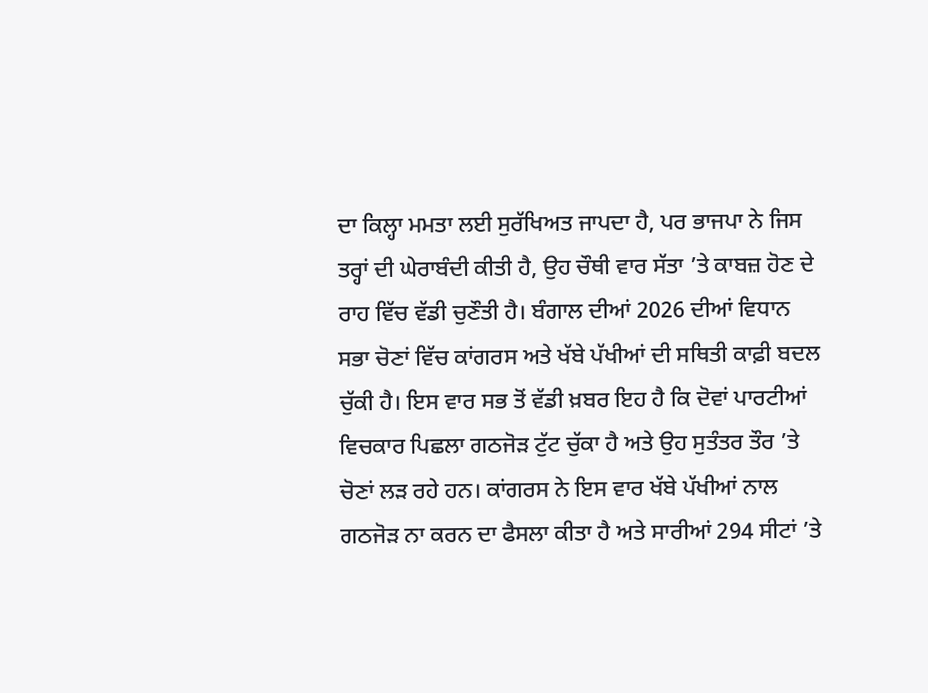ਦਾ ਕਿਲ੍ਹਾ ਮਮਤਾ ਲਈ ਸੁਰੱਖਿਅਤ ਜਾਪਦਾ ਹੈ, ਪਰ ਭਾਜਪਾ ਨੇ ਜਿਸ ਤਰ੍ਹਾਂ ਦੀ ਘੇਰਾਬੰਦੀ ਕੀਤੀ ਹੈ, ਉਹ ਚੌਥੀ ਵਾਰ ਸੱਤਾ ’ਤੇ ਕਾਬਜ਼ ਹੋਣ ਦੇ ਰਾਹ ਵਿੱਚ ਵੱਡੀ ਚੁਣੌਤੀ ਹੈ। ਬੰਗਾਲ ਦੀਆਂ 2026 ਦੀਆਂ ਵਿਧਾਨ ਸਭਾ ਚੋਣਾਂ ਵਿੱਚ ਕਾਂਗਰਸ ਅਤੇ ਖੱਬੇ ਪੱਖੀਆਂ ਦੀ ਸਥਿਤੀ ਕਾਫ਼ੀ ਬਦਲ ਚੁੱਕੀ ਹੈ। ਇਸ ਵਾਰ ਸਭ ਤੋਂ ਵੱਡੀ ਖ਼ਬਰ ਇਹ ਹੈ ਕਿ ਦੋਵਾਂ ਪਾਰਟੀਆਂ ਵਿਚਕਾਰ ਪਿਛਲਾ ਗਠਜੋੜ ਟੁੱਟ ਚੁੱਕਾ ਹੈ ਅਤੇ ਉਹ ਸੁਤੰਤਰ ਤੌਰ ’ਤੇ ਚੋਣਾਂ ਲੜ ਰਹੇ ਹਨ। ਕਾਂਗਰਸ ਨੇ ਇਸ ਵਾਰ ਖੱਬੇ ਪੱਖੀਆਂ ਨਾਲ ਗਠਜੋੜ ਨਾ ਕਰਨ ਦਾ ਫੈਸਲਾ ਕੀਤਾ ਹੈ ਅਤੇ ਸਾਰੀਆਂ 294 ਸੀਟਾਂ ’ਤੇ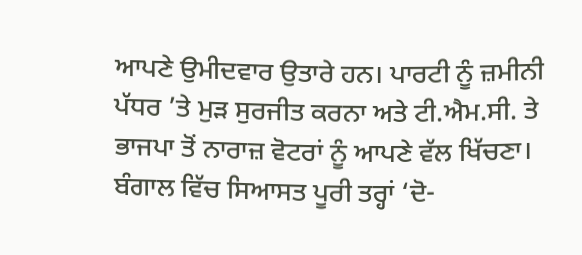ਆਪਣੇ ਉਮੀਦਵਾਰ ਉਤਾਰੇ ਹਨ। ਪਾਰਟੀ ਨੂੰ ਜ਼ਮੀਨੀ ਪੱਧਰ ’ਤੇ ਮੁੜ ਸੁਰਜੀਤ ਕਰਨਾ ਅਤੇ ਟੀ.ਐਮ.ਸੀ. ਤੇ ਭਾਜਪਾ ਤੋਂ ਨਾਰਾਜ਼ ਵੋਟਰਾਂ ਨੂੰ ਆਪਣੇ ਵੱਲ ਖਿੱਚਣਾ। ਬੰਗਾਲ ਵਿੱਚ ਸਿਆਸਤ ਪੂਰੀ ਤਰ੍ਹਾਂ ‘ਦੋ-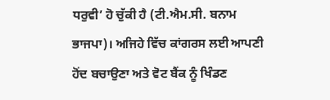ਧਰੁਵੀ’ ਹੋ ਚੁੱਕੀ ਹੈ (ਟੀ.ਐਮ.ਸੀ. ਬਨਾਮ ਭਾਜਪਾ)। ਅਜਿਹੇ ਵਿੱਚ ਕਾਂਗਰਸ ਲਈ ਆਪਣੀ ਹੋਂਦ ਬਚਾਉਣਾ ਅਤੇ ਵੋਟ ਬੈਂਕ ਨੂੰ ਖਿੰਡਣ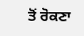ਤੋਂ ਰੋਕਣਾ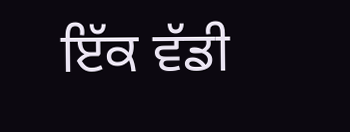ਇੱਕ ਵੱਡੀ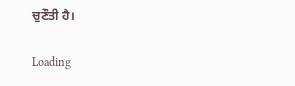ਚੁਣੌਤੀ ਹੈ।

Loading